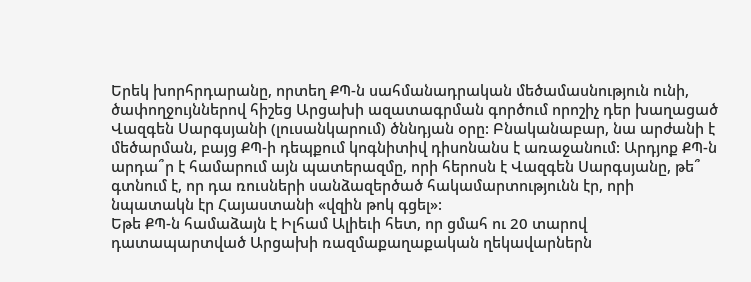Երեկ խորհրդարանը, որտեղ ՔՊ-ն սահմանադրական մեծամասնություն ունի, ծափողջույններով հիշեց Արցախի ազատագրման գործում որոշիչ դեր խաղացած Վազգեն Սարգսյանի (լուսանկարում) ծննդյան օրը: Բնականաբար, նա արժանի է մեծարման, բայց ՔՊ-ի դեպքում կոգնիտիվ դիսոնանս է առաջանում: Արդյոք ՔՊ-ն արդա՞ր է համարում այն պատերազմը, որի հերոսն է Վազգեն Սարգսյանը, թե՞ գտնում է, որ դա ռուսների սանձազերծած հակամարտությունն էր, որի նպատակն էր Հայաստանի «վզին թոկ գցել»:
Եթե ՔՊ-ն համաձայն է Իլհամ Ալիեւի հետ, որ ցմահ ու 20 տարով դատապարտված Արցախի ռազմաքաղաքական ղեկավարներն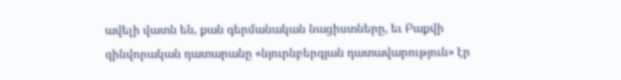ավելի վատն են, քան գերմանական նացիստները, եւ Բաքվի զինվորական դատարանը «նյուրնբերգյան դատավարություն» էր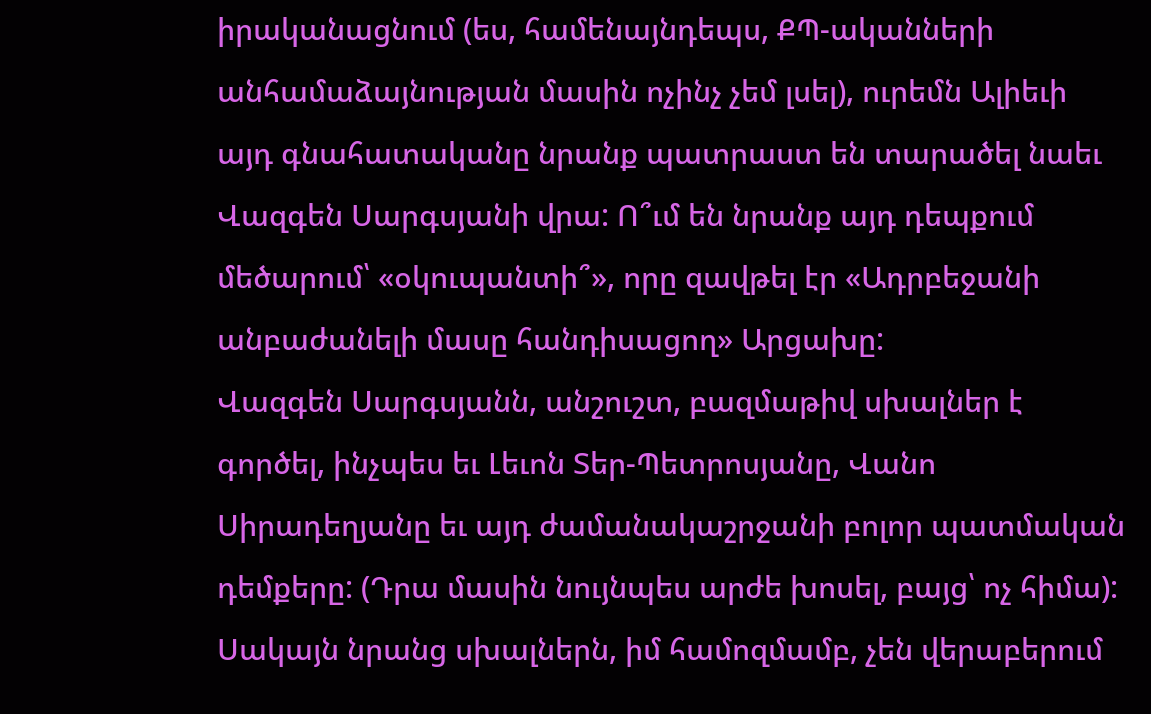իրականացնում (ես, համենայնդեպս, ՔՊ-ականների անհամաձայնության մասին ոչինչ չեմ լսել), ուրեմն Ալիեւի այդ գնահատականը նրանք պատրաստ են տարածել նաեւ Վազգեն Սարգսյանի վրա: Ո՞ւմ են նրանք այդ դեպքում մեծարում՝ «օկուպանտի՞», որը զավթել էր «Ադրբեջանի անբաժանելի մասը հանդիսացող» Արցախը:
Վազգեն Սարգսյանն, անշուշտ, բազմաթիվ սխալներ է գործել, ինչպես եւ Լեւոն Տեր-Պետրոսյանը, Վանո Սիրադեղյանը եւ այդ ժամանակաշրջանի բոլոր պատմական դեմքերը: (Դրա մասին նույնպես արժե խոսել, բայց՝ ոչ հիմա): Սակայն նրանց սխալներն, իմ համոզմամբ, չեն վերաբերում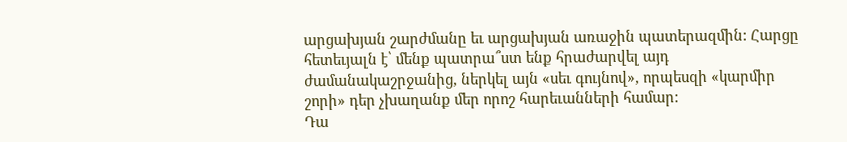արցախյան շարժմանը եւ արցախյան առաջին պատերազմին: Հարցը հետեւյալն է՝ մենք պատրա՞ստ ենք հրաժարվել այդ ժամանակաշրջանից, ներկել այն «սեւ գույնով», որպեսզի «կարմիր շորի» դեր չխաղանք մեր որոշ հարեւանների համար:
Դա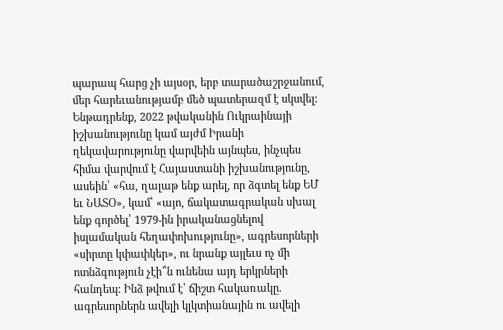պարապ հարց չի այսօր, երբ տարածաշրջանում, մեր հարեւանությամբ մեծ պատերազմ է սկսվել: Ենթադրենք, 2022 թվականին Ուկրաինայի իշխանությունը կամ այժմ Իրանի ղեկավարությունը վարվեին այնպես, ինչպես հիմա վարվում է Հայաստանի իշխանությունը, ասեին՝ «հա, ղալաթ ենք արել, որ ձգտել ենք ԵՄ եւ ՆԱՏՕ», կամ՝ «այո, ճակատագրական սխալ ենք գործել՝ 1979-ին իրականացնելով իսլամական հեղափոխությունը», ագրեսորների «սիրտը կփափկեր», ու նրանք այլեւս ոչ մի ոտնձգություն չէի՞ն ունենա այդ երկրների հանդեպ: Ինձ թվում է՝ ճիշտ հակառակը. ագրեսորներն ավելի կլկտիանային ու ավելի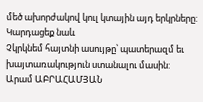մեծ ախորժակով կուլ կտային այդ երկրները:
Կարդացեք նաև
Չկրկնեմ հայտնի ասույթը՝ պատերազմ եւ խայտառակություն ստանալու մասին:
Արամ ԱԲՐԱՀԱՄՅԱՆ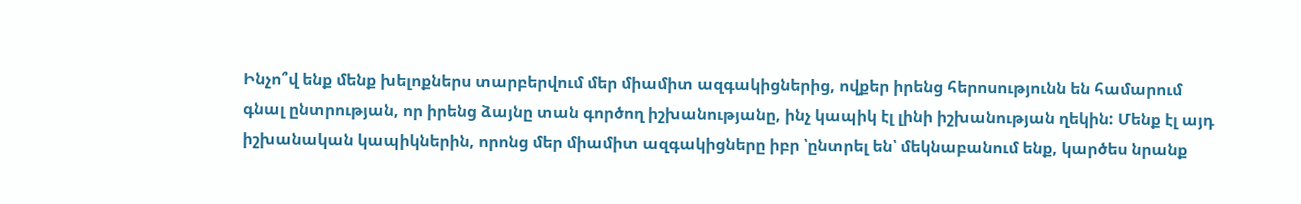Ինչո՞վ ենք մենք խելոքներս տարբերվում մեր միամիտ ազգակիցներից, ովքեր իրենց հերոսությունն են համարում գնալ ընտրության, որ իրենց ձայնը տան գործող իշխանությանը, ինչ կապիկ էլ լինի իշխանության ղեկին: Մենք էլ այդ իշխանական կապիկներին, որոնց մեր միամիտ ազգակիցները իբր ՝ընտրել են՝ մեկնաբանում ենք, կարծես նրանք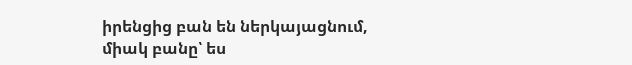իրենցից բան են ներկայացնում, միակ բանը՝ ես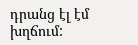դրանց էլ էմ խղճում: